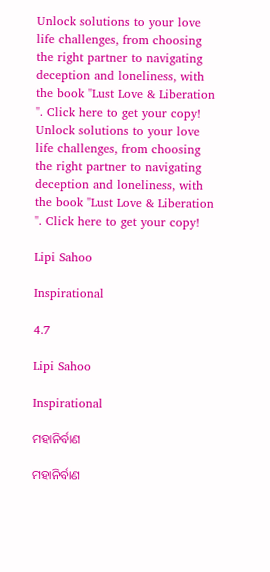Unlock solutions to your love life challenges, from choosing the right partner to navigating deception and loneliness, with the book "Lust Love & Liberation ". Click here to get your copy!
Unlock solutions to your love life challenges, from choosing the right partner to navigating deception and loneliness, with the book "Lust Love & Liberation ". Click here to get your copy!

Lipi Sahoo

Inspirational

4.7

Lipi Sahoo

Inspirational

ମହାନିର୍ବାଣ

ମହାନିର୍ବାଣ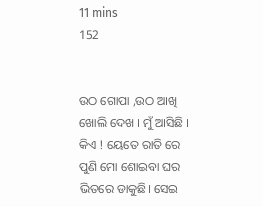11 mins
152


ଉଠ ଗୋପା ,ଉଠ ଆଖି ଖୋଲି ଦେଖ । ମୁଁ ଆସିଛି । କିଏ ! ୟେତେ ରାତି ରେ ପୁଣି ମୋ ଶୋଇବା ଘର ଭିତରେ ଡାକୁଛି। ସେଇ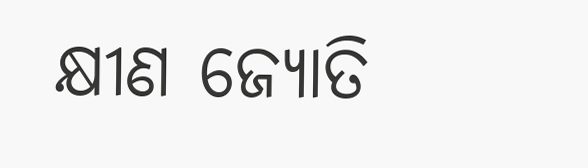କ୍ଷୀଣ ଜ୍ୟୋତି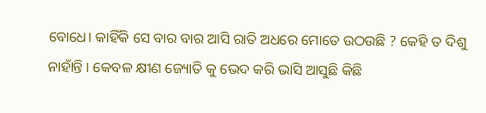ବୋଧେ। କାହିଁକି ସେ ବାର ବାର ଆସି ରାତି ଅଧରେ ମୋତେ ଉଠଉଛି ? କେହି ତ ଦିଶୁ ନାହାଁନ୍ତି । କେବଳ କ୍ଷୀଣ ଜ୍ୟୋତି କୁ ଭେଦ କରି ଭାସି ଆସୁଛି କିଛି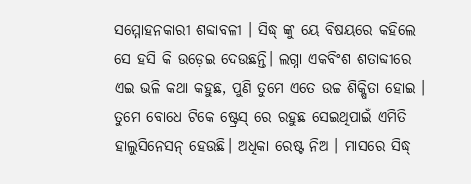ସମ୍ମୋହନକାରୀ ଶବ୍ଦାବଳୀ । ସିଦ୍ଧ୍ ଙ୍କୁ ୟେ ବିଷୟରେ କହିଲେ ସେ ହସି କି ଉଡ଼େଇ ଦେଉଛନ୍ତି। ଲଗ୍ନା ଏକବିଂଶ ଶତାବ୍ଦୀରେ ଏଇ ଭଳି କଥା କହୁଛ, ପୁଣି ତୁମେ ଏତେ ଉଚ୍ଚ ଶିକ୍ଷିତା ହୋଇ । ତୁମେ ବୋଧେ ଟିକେ ଷ୍ଟ୍ରେସ୍ ରେ ରହୁଛ ସେଇଥିପାଇଁ ଏମିତି ହାଲୁସିନେସନ୍ ହେଉଛି। ଅଧିକା ରେଷ୍ଟ ନିଅ । ମାସରେ ସିଦ୍ଧ୍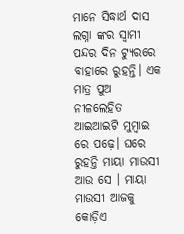ମାନେ ସିଦ୍ଧାର୍ଥ ଦାସ ଲଗ୍ନା ଙ୍କର ସ୍ବାମୀ ପନ୍ଦର ଦିନ ଟ୍ୟୁରରେ ବାହାରେ ରୁହନ୍ତି। ଏକ ମାତ୍ର ପୁଅ ନୀଳଲେହିତ ଆଇଆଇଟି ମୁମ୍ବାଇ ରେ ପଢ଼େ। ଘରେ ରୁହନ୍ତି ମାୟା ମାଉସୀ ଆଉ ସେ । ମାୟା ମାଉସୀ ଆଜକୁ କୋଡ଼ିଏ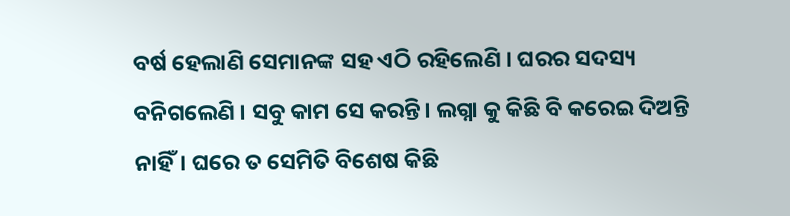ବର୍ଷ ହେଲାଣି ସେମାନଙ୍କ ସହ ଏଠି ରହିଲେଣି । ଘରର ସଦସ୍ୟ ବନିଗଲେଣି । ସବୁ କାମ ସେ କରନ୍ତି। ଲଗ୍ନା କୁ କିଛି ବି କରେଇ ଦିଅନ୍ତି ନାହିଁ। ଘରେ ତ ସେମିତି ବିଶେଷ କିଛି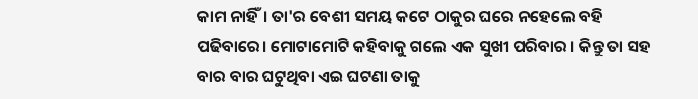କାମ ନାହିଁ। ତା'ର ବେଶୀ ସମୟ କଟେ ଠାକୁର ଘରେ ନହେଲେ ବହି ପଢିବାରେ। ମୋଟାମୋଟି କହିବାକୁ ଗଲେ ଏକ ସୁଖୀ ପରିବାର । କିନ୍ତୁ ତା ସହ ବାର ବାର ଘଟୁଥିବା ଏଇ ଘଟଣା ତାକୁ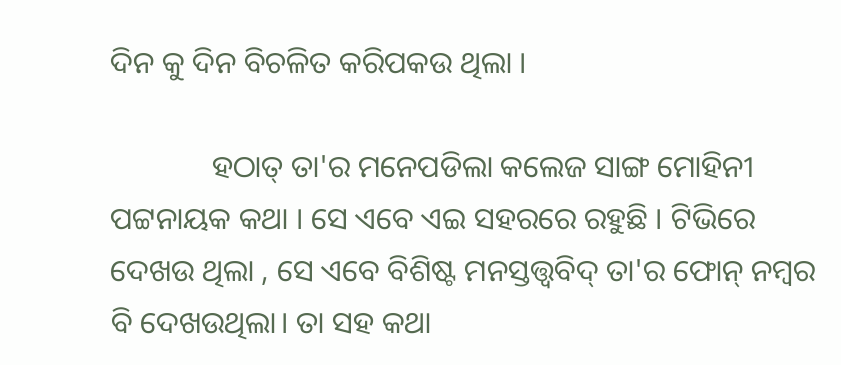ଦିନ କୁ ଦିନ ବିଚଳିତ କରିପକଉ ଥିଲା ।

             ହଠାତ୍ ତା'ର ମନେପଡିଲା କଲେଜ ସାଙ୍ଗ ମୋହିନୀ ପଟ୍ଟନାୟକ କଥା । ସେ ଏବେ ଏଇ ସହରରେ ରହୁଛି । ଟିଭିରେ ଦେଖଉ ଥିଲା , ସେ ଏବେ ବିଶିଷ୍ଟ ମନସ୍ତତ୍ତ୍ୱବିଦ୍ ତା'ର ଫୋନ୍ ନମ୍ବର ବି ଦେଖଉଥିଲା। ତା ସହ କଥା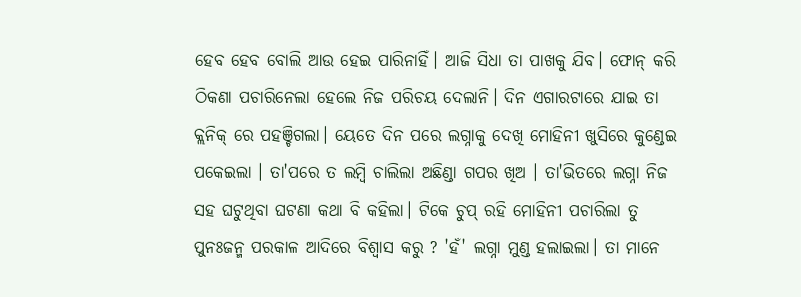ହେବ ହେବ ବୋଲି ଆଉ ହେଇ ପାରିନାହିଁ। ଆଜି ସିଧା ତା ପାଖକୁ ଯିବ। ଫୋନ୍ କରି ଠିକଣା ପଚାରିନେଲା ହେଲେ ନିଜ ପରିଚୟ ଦେଲାନି। ଦିନ ଏଗାରଟାରେ ଯାଇ ତା କ୍ଲନିକ୍ ରେ ପହଞ୍ଚିଗଲା। ୟେତେ ଦିନ ପରେ ଲଗ୍ନାକୁ ଦେଖି ମୋହିନୀ ଖୁସିରେ କୁଣ୍ଡେଇ ପକେଇଲା । ତା'ପରେ ତ ଲମ୍ବି ଚାଲିଲା ଅଛିଣ୍ଡା ଗପର ଖିଅ । ତା'ଭିତରେ ଲଗ୍ନା ନିଜ ସହ ଘଟୁଥିବା ଘଟଣା କଥା ବି କହିଲା। ଟିକେ ଚୁପ୍ ରହି ମୋହିନୀ ପଚାରିଲା ତୁ ପୁନଃଜନ୍ମ ପରକାଳ ଆଦିରେ ବିଶ୍ୱାସ କରୁ ? 'ହଁ' ଲଗ୍ନା ମୁଣ୍ଡ ହଲାଇଲା। ତା ମାନେ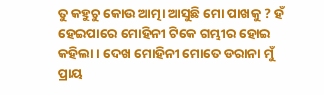ତୁ କହୁଚୁ କୋଉ ଆତ୍ମା ଆସୁଛି ମୋ ପାଖକୁ ? ହଁ ହେଇପାରେ ମୋହିନୀ ଟିକେ ଗମ୍ଭୀର ହୋଇ କହିଲା । ଦେଖ ମୋହିନୀ ମୋତେ ଡରାନା ମୁଁ ପ୍ରାୟ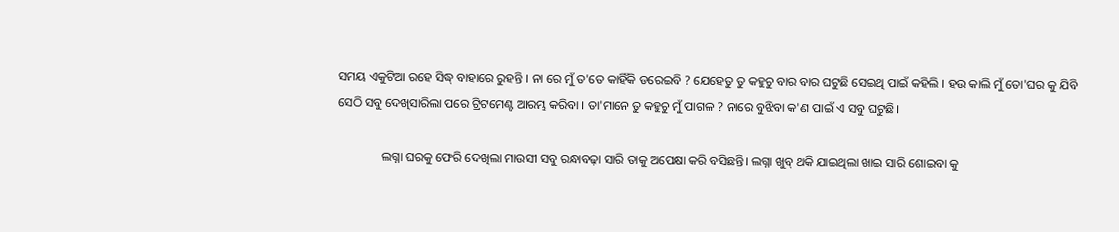ସମୟ ଏକୁଟିଆ ରହେ ସିଦ୍ଧ୍ ବାହାରେ ରୁହନ୍ତି । ନା ରେ ମୁଁ ତ'ତେ କାହିଁକି ଡରେଇବି ? ଯେହେତୁ ତୁ କହୁଚୁ ବାର ବାର ଘଟୁଛି ସେଇଥି ପାଇଁ କହିଲି । ହଉ କାଲି ମୁଁ ତୋ'ଘର କୁ ଯିବି ସେଠି ସବୁ ଦେଖିସାରିଲା ପରେ ଟ୍ରିଟମେଣ୍ଟ ଆରମ୍ଭ କରିବା । ତା'ମାନେ ତୁ କହୁଚୁ ମୁଁ ପାଗଳ ? ନାରେ ବୁଝିବା କ'ଣ ପାଇଁ ଏ ସବୁ ଘଟୁଛି।

              ଲଗ୍ନା ଘରକୁ ଫେରି ଦେଖିଲା ମାଉସୀ ସବୁ ରନ୍ଧାବଢ଼ା ସାରି ତାକୁ ଅପେକ୍ଷା କରି ବସିଛନ୍ତି। ଲଗ୍ନା ଖୁବ୍ ଥକି ଯାଇଥିଲା ଖାଇ ସାରି ଶୋଇବା କୁ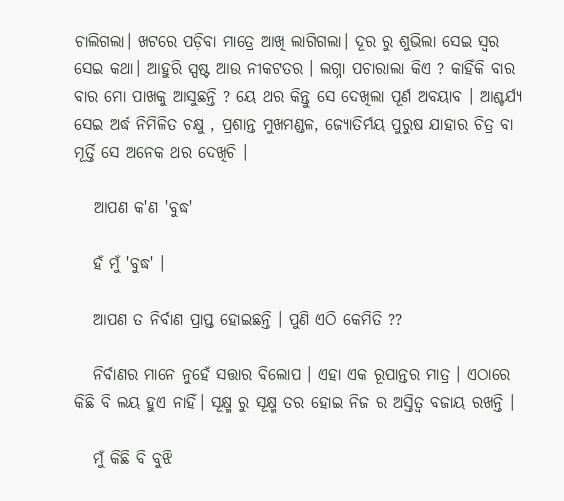ଚାଲିଗଲା। ଖଟରେ ପଡ଼ିବା ମାତ୍ରେ ଆଖି ଲାଗିଗଲା। ଦୂର ରୁ ଶୁଭିଲା ସେଇ ସ୍ୱର ସେଇ କଥା। ଆହୁରି ସ୍ପଷ୍ଟ ଆଉ ନୀକଟତର । ଲଗ୍ନା ପଚାରାଲା କିଏ ? କାହିଁକି ବାର ବାର ମୋ ପାଖକୁ ଆସୁଛନ୍ତି ? ୟେ ଥର କିନ୍ତୁ ସେ ଦେଖିଲା ପୂର୍ଣ ଅବୟାବ । ଆଶ୍ଚର୍ଯ୍ୟ ସେଇ ଅର୍ଦ୍ଧ ନିମିଳିତ ଚକ୍ଷୁ , ପ୍ରଶାନ୍ତ ମୁଖମଣ୍ଡଳ, ଜ୍ୟୋତିର୍ମୟ ପୁରୁଷ ଯାହାର ଚିତ୍ର ବା ମୂର୍ତ୍ତି ସେ ଅନେକ ଥର ଦେଖିଚି ।

   ଆପଣ କ'ଣ 'ବୁଦ୍ଧ'

   ହଁ ମୁଁ 'ବୁଦ୍ଧ' ।

   ଆପଣ ତ ନିର୍ବାଣ ପ୍ରାପ୍ତ ହୋଇଛନ୍ତି । ପୁଣି ଏଠି କେମିତି ??

   ନିର୍ବାଣର ମାନେ ନୁହେଁ ସତ୍ତାର ବିଲୋପ । ଏହା ଏକ ରୂପାନ୍ତର ମାତ୍ର । ଏଠାରେ କିଛି ବି ଲୟ ହୁଏ ନାହିଁ। ସୂକ୍ଷ୍ମ ରୁ ସୂକ୍ଷ୍ମ ତର ହୋଇ ନିଜ ର ଅସ୍ତିତ୍ବ ବଜାୟ ରଖନ୍ତି ।

   ମୁଁ କିଛି ବି ବୁଝି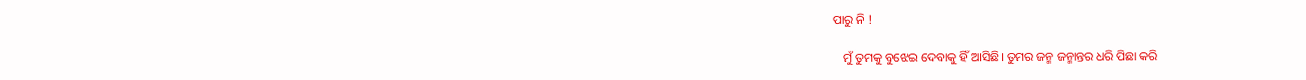ପାରୁ ନି !

   ମୁଁ ତୁମକୁ ବୁଝେଇ ଦେବାକୁ ହିଁ ଆସିଛି। ତୁମର ଜନ୍ମ ଜନ୍ମାନ୍ତର ଧରି ପିଛା କରି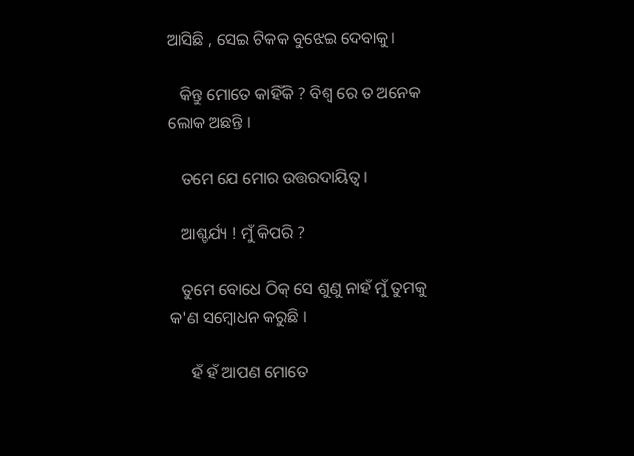ଆସିଛି , ସେଇ ଟିକକ ବୁଝେଇ ଦେବାକୁ।

   କିନ୍ତୁ ମୋତେ କାହିଁକି ? ବିଶ୍ଵ ରେ ତ ଅନେକ ଲୋକ ଅଛନ୍ତି ।

   ତମେ ଯେ ମୋର ଉତ୍ତରଦାୟିତ୍ଵ।

   ଆଶ୍ଚର୍ଯ୍ୟ ! ମୁଁ କିପରି ?

   ତୁମେ ବୋଧେ ଠିକ୍ ସେ ଶୁଣୁ ନାହଁ ମୁଁ ତୁମକୁ କ'ଣ ସମ୍ବୋଧନ କରୁଛି ।

     ହଁ ହଁ ଆପଣ ମୋତେ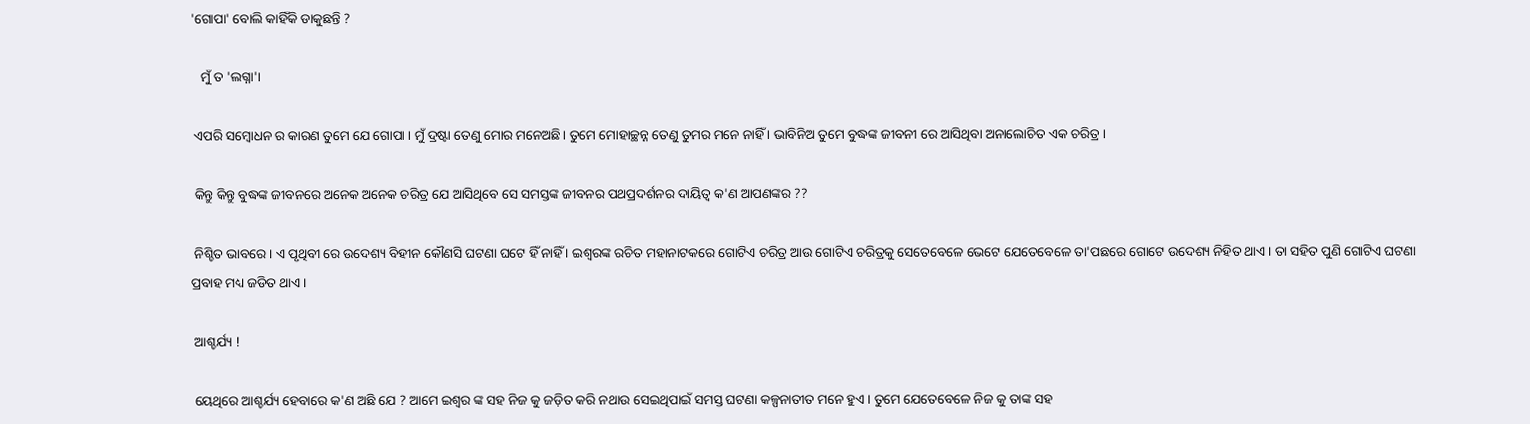'ଗୋପା' ବୋଲି କାହିଁକି ଡାକୁଛନ୍ତି ?

   ମୁଁ ତ 'ଲଗ୍ନା'।

 ଏପରି ସମ୍ବୋଧନ ର କାରଣ ତୁମେ ଯେ ଗୋପା । ମୁଁ ଦ୍ରଷ୍ଟା ତେଣୁ ମୋର ମନେଅଛି। ତୁମେ ମୋହାଚ୍ଛନ୍ନ ତେଣୁ ତୁମର ମନେ ନାହିଁ । ଭାବିନିଅ ତୁମେ ବୁଦ୍ଧଙ୍କ ଜୀବନୀ ରେ ଆସିଥିବା ଅନାଲୋଚିତ ଏକ ଚରିତ୍ର ।

 କିନ୍ତୁ କିନ୍ତୁ ବୁଦ୍ଧଙ୍କ ଜୀବନରେ ଅନେକ ଅନେକ ଚରିତ୍ର ଯେ ଆସିଥିବେ ସେ ସମସ୍ତଙ୍କ ଜୀବନର ପଥପ୍ରଦର୍ଶନର ଦାୟିତ୍ଵ କ'ଣ ଆପଣଙ୍କର ??

 ନିଶ୍ଚିତ ଭାବରେ । ଏ ପୃଥିବୀ ରେ ଉଦେଶ୍ୟ ବିହୀନ କୌଣସି ଘଟଣା ଘଟେ ହିଁ ନାହିଁ । ଇଶ୍ୱରଙ୍କ ରଚିତ ମହାନାଟକରେ ଗୋଟିଏ ଚରିତ୍ର ଆଉ ଗୋଟିଏ ଚରିତ୍ରକୁ ସେତେବେଳେ ଭେଟେ ଯେତେବେଳେ ତା'ପଛରେ ଗୋଟେ ଉଦେଶ୍ୟ ନିହିତ ଥାଏ। ତା ସହିତ ପୁଣି ଗୋଟିଏ ଘଟଣା ପ୍ରବାହ ମଧ୍ୟ ଜଡିତ ଥାଏ ।

 ଆଶ୍ଚର୍ଯ୍ୟ !

 ୟେଥିରେ ଆଶ୍ଚର୍ଯ୍ୟ ହେବାରେ କ'ଣ ଅଛି ଯେ ? ଆମେ ଇଶ୍ୱର ଙ୍କ ସହ ନିଜ କୁ ଜଡ଼ିତ କରି ନଥାଉ ସେଇଥିପାଇଁ ସମସ୍ତ ଘଟଣା କଳ୍ପନାତୀତ ମନେ ହୁଏ। ତୁମେ ଯେତେବେଳେ ନିଜ କୁ ତାଙ୍କ ସହ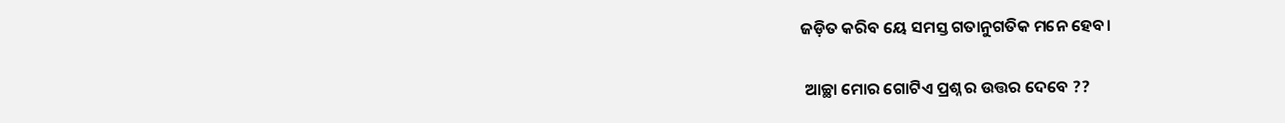ଜଡ଼ିତ କରିବ ୟେ ସମସ୍ତ ଗତାନୁଗତିକ ମନେ ହେବ।

 ଆଚ୍ଛା ମୋର ଗୋଟିଏ ପ୍ରଶ୍ନ ର ଉତ୍ତର ଦେବେ ??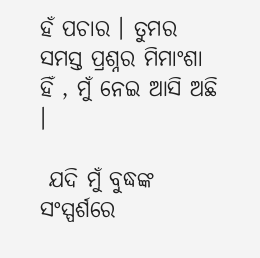ହଁ ପଚାର । ତୁମର ସମସ୍ତ ପ୍ରଶ୍ନର ମିମାଂଶା ହିଁ , ମୁଁ ନେଇ ଆସି ଅଛି ।

 ଯଦି ମୁଁ ବୁଦ୍ଧଙ୍କ ସଂସ୍ପର୍ଶରେ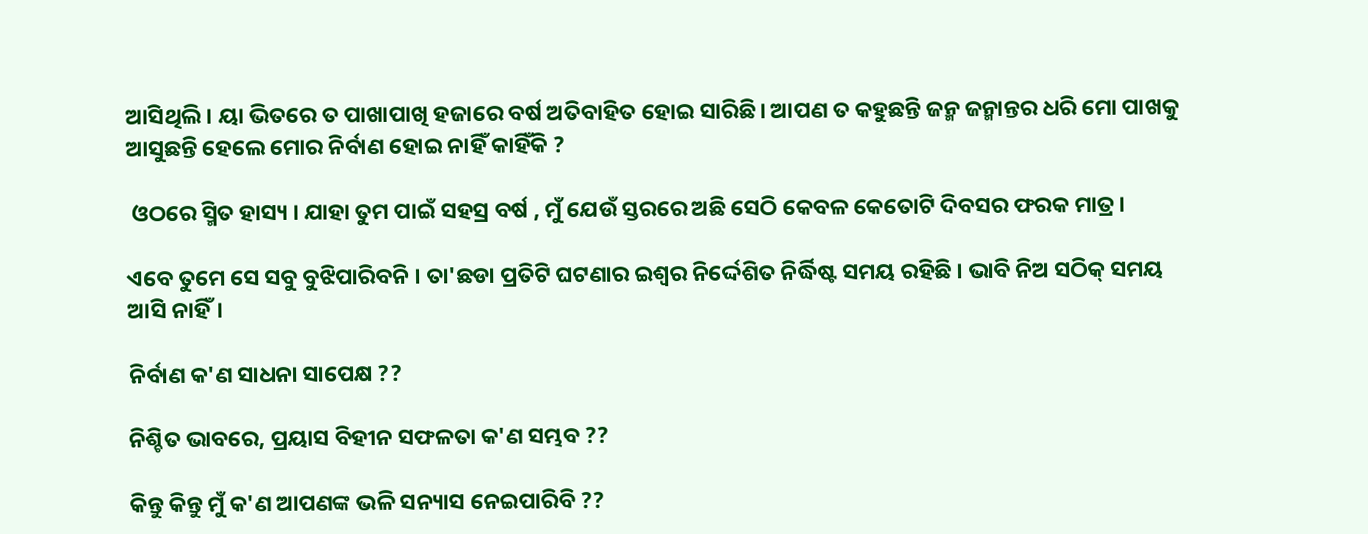ଆସିଥିଲି। ୟା ଭିତରେ ତ ପାଖାପାଖି ହଜାରେ ବର୍ଷ ଅତିବାହିତ ହୋଇ ସାରିଛି। ଆପଣ ତ କହୁଛନ୍ତି ଜନ୍ମ ଜନ୍ମାନ୍ତର ଧରି ମୋ ପାଖକୁ ଆସୁଛନ୍ତି ହେଲେ ମୋର ନିର୍ବାଣ ହୋଇ ନାହିଁ କାହିଁକି ?

 ଓଠରେ ସ୍ମିତ ହାସ୍ୟ । ଯାହା ତୁମ ପାଇଁ ସହସ୍ର ବର୍ଷ , ମୁଁ ଯେଉଁ ସ୍ତରରେ ଅଛି ସେଠି କେବଳ କେତୋଟି ଦିବସର ଫରକ ମାତ୍ର ।

ଏବେ ତୁମେ ସେ ସବୁ ବୁଝିପାରିବନି । ତା'ଛଡା ପ୍ରତିଟି ଘଟଣାର ଇଶ୍ୱର ନିର୍ଦ୍ଦେଶିତ ନିର୍ଦ୍ଧିଷ୍ଟ ସମୟ ରହିଛି । ଭାବି ନିଅ ସଠିକ୍ ସମୟ ଆସି ନାହିଁ।

ନିର୍ବାଣ କ'ଣ ସାଧନା ସାପେକ୍ଷ ??

ନିଶ୍ଚିତ ଭାବରେ, ପ୍ରୟାସ ବିହୀନ ସଫଳତା କ'ଣ ସମ୍ଭବ ??

କିନ୍ତୁ କିନ୍ତୁ ମୁଁ କ'ଣ ଆପଣଙ୍କ ଭଳି ସନ୍ୟାସ ନେଇପାରିବି ??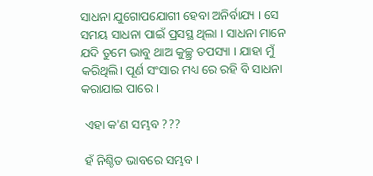ସାଧନା ଯୁଗୋପଯୋଗୀ ହେବା ଅନିର୍ବାଯ୍ୟ । ସେ ସମୟ ସାଧନା ପାଇଁ ପ୍ରସସ୍ଥ ଥିଲା । ସାଧନା ମାନେ ଯଦି ତୁମେ ଭାବୁ ଥାଅ କୁଚ୍ଛ୍ର ତପସ୍ୟା । ଯାହା ମୁଁ କରିଥିଲି। ପୂର୍ଣ ସଂସାର ମଧ୍ୟ ରେ ରହି ବି ସାଧନା କରାଯାଇ ପାରେ ।

 ଏହା କ'ଣ ସମ୍ଭବ ???

 ହଁ ନିଶ୍ଚିତ ଭାବରେ ସମ୍ଭବ ।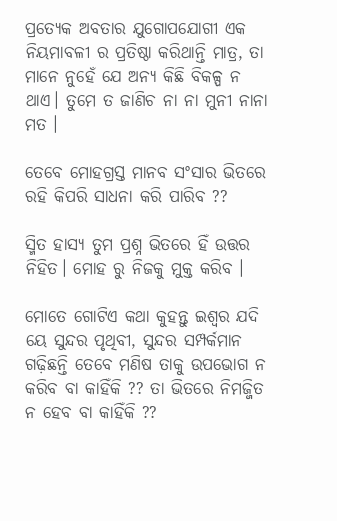ପ୍ରତ୍ୟେକ ଅବତାର ଯୁଗୋପଯୋଗୀ ଏକ ନିୟମାବଳୀ ର ପ୍ରତିଷ୍ଠା କରିଥାନ୍ତି ମାତ୍ର, ତା ମାନେ ନୁହେଁ ଯେ ଅନ୍ୟ କିଛି ବିକଳ୍ପ ନ ଥାଏ। ତୁମେ ତ ଜାଣିଚ ନା ନା ମୁନୀ ନାନା ମତ ।

ତେବେ ମୋହଗ୍ରସ୍ତ ମାନବ ସଂସାର ଭିତରେ ରହି କିପରି ସାଧନା କରି ପାରିବ ??

ସ୍ମିତ ହାସ୍ୟ ତୁମ ପ୍ରଶ୍ନ ଭିତରେ ହିଁ ଉତ୍ତର ନିହିତ। ମୋହ ରୁ ନିଜକୁ ମୁକ୍ତ କରିବ ।

ମୋତେ ଗୋଟିଏ କଥା କୁହନ୍ତୁ ଇଶ୍ୱର ଯଦି ୟେ ସୁନ୍ଦର ପୃଥିବୀ, ସୁନ୍ଦର ସମ୍ପର୍କମାନ ଗଢ଼ିଛନ୍ତି ତେବେ ମଣିଷ ତାକୁ ଉପଭୋଗ ନ କରିବ ବା କାହିଁକି ?? ତା ଭିତରେ ନିମଜ୍ଜିତ ନ ହେବ ବା କାହିଁକି ??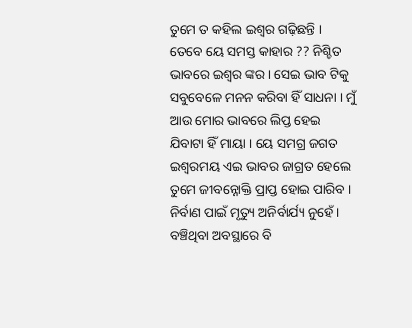ତୁମେ ତ କହିଲ ଇଶ୍ୱର ଗଢ଼ିଛନ୍ତି । ତେବେ ୟେ ସମସ୍ତ କାହାର ?? ନିଶ୍ଚିତ ଭାବରେ ଇଶ୍ୱର ଙ୍କର । ସେଇ ଭାବ ଟିକୁ ସବୁବେଳେ ମନନ କରିବା ହିଁ ସାଧନା । ମୁଁ ଆଉ ମୋର ଭାବରେ ଲିପ୍ତ ହେଇ ଯିବାଟା ହିଁ ମାୟା । ୟେ ସମଗ୍ର ଜଗତ ଇଶ୍ୱରମୟ ଏଇ ଭାବର ଜାଗ୍ରତ ହେଲେ ତୁମେ ଜୀବନ୍ନୋକ୍ତି ପ୍ରାପ୍ତ ହୋଇ ପାରିବ । ନିର୍ବାଣ ପାଇଁ ମୃତ୍ୟୁ ଅନିର୍ବାର୍ଯ୍ୟ ନୁହେଁ । ବଞ୍ଚିଥିବା ଅବସ୍ଥାରେ ବି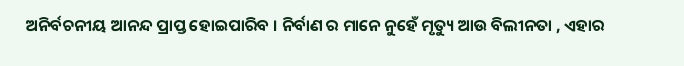ଅନିର୍ବଚନୀୟ ଆନନ୍ଦ ପ୍ରାପ୍ତ ହୋଇପାରିବ । ନିର୍ବାଣ ର ମାନେ ନୁହେଁ ମୃତ୍ୟୁ ଆଉ ବିଲୀନତା , ଏହାର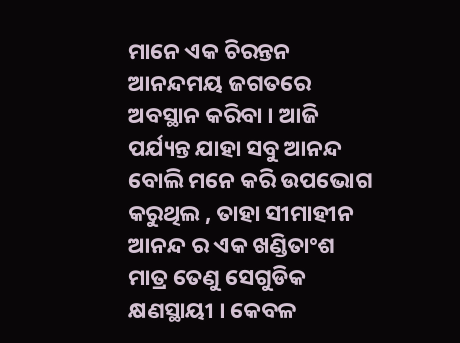ମାନେ ଏକ ଚିରନ୍ତନ ଆନନ୍ଦମୟ ଜଗତରେ ଅବସ୍ଥାନ କରିବା । ଆଜି ପର୍ଯ୍ୟନ୍ତ ଯାହା ସବୁ ଆନନ୍ଦ ବୋଲି ମନେ କରି ଉପଭୋଗ କରୁଥିଲ , ତାହା ସୀମାହୀନ ଆନନ୍ଦ ର ଏକ ଖଣ୍ଡିତାଂଶ ମାତ୍ର ତେଣୁ ସେଗୁଡିକ କ୍ଷଣସ୍ଥାୟୀ । କେବଳ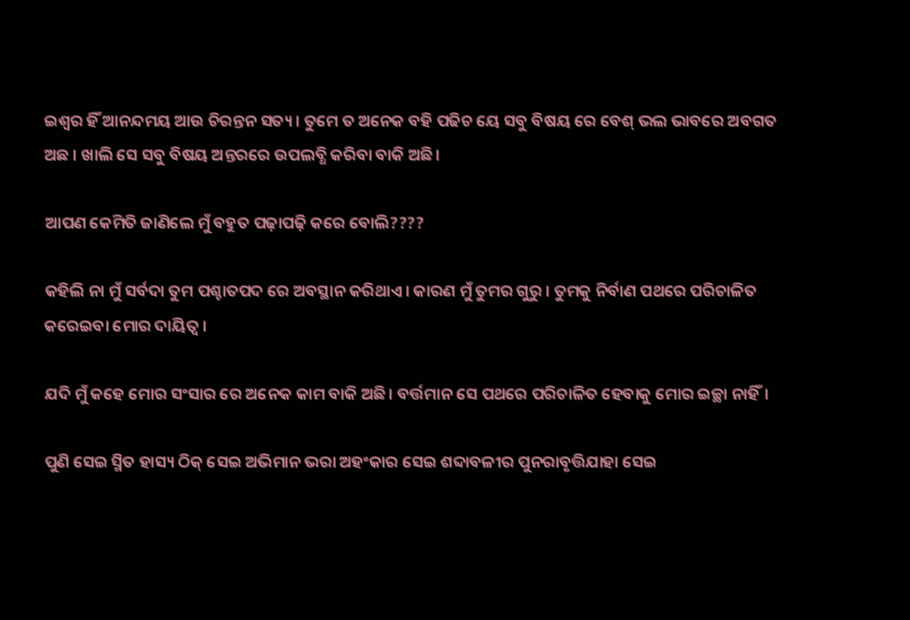ଇଶ୍ୱର ହିଁ ଆନନ୍ଦମୟ ଆଉ ଚିରନ୍ତନ ସତ୍ୟ । ତୁମେ ତ ଅନେକ ବହି ପଢିଚ ୟେ ସବୁ ବିଷୟ ରେ ବେଶ୍ ଭଲ ଭାବରେ ଅବଗତ ଅଛ । ଖାଲି ସେ ସବୁ ବିଷୟ ଅନ୍ତରରେ ଉପଲବ୍ଧି କରିବା ବାକି ଅଛି।

ଆପଣ କେମିତି ଜାଣିଲେ ମୁଁ ବହୁତ ପଢ଼ାପଢ଼ି କରେ ବୋଲି????

କହିଲି ନା ମୁଁ ସର୍ବଦା ତୁମ ପଶ୍ଚାତପଦ ରେ ଅବସ୍ଥାନ କରିଥାଏ। କାରଣ ମୁଁ ତୁମର ଗୁରୁ । ତୁମକୁ ନିର୍ବାଣ ପଥରେ ପରିଚାଳିତ କରେଇବା ମୋର ଦାୟିତ୍ଵ ।

ଯଦି ମୁଁ କହେ ମୋର ସଂସାର ରେ ଅନେକ କାମ ବାକି ଅଛି। ବର୍ତ୍ତମାନ ସେ ପଥରେ ପରିଚାଳିତ ହେବାକୁ ମୋର ଇଚ୍ଛା ନାହିଁ।

ପୁଣି ସେଇ ସ୍ମିତ ହାସ୍ୟ ଠିକ୍ ସେଇ ଅଭିମାନ ଭରା ଅହଂକାର ସେଇ ଶବ୍ଦାବଳୀର ପୁନରାବୃତ୍ତିଯାହା ସେଇ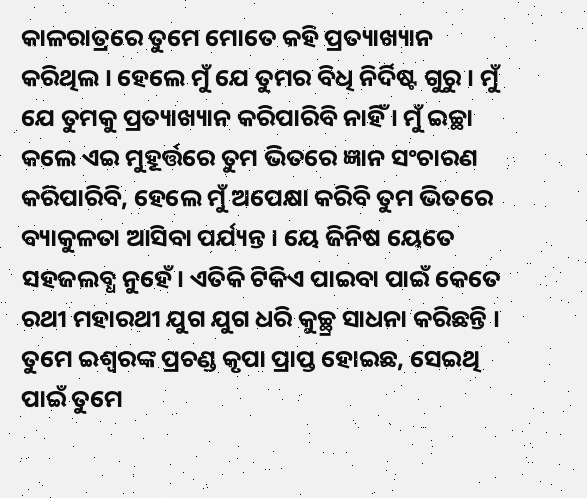କାଳରାତ୍ରରେ ତୁମେ ମୋତେ କହି ପ୍ରତ୍ୟାଖ୍ୟାନ କରିଥିଲ । ହେଲେ ମୁଁ ଯେ ତୁମର ବିଧି ନିର୍ଦିଷ୍ଟ ଗୁରୁ । ମୁଁ ଯେ ତୁମକୁ ପ୍ରତ୍ୟାଖ୍ୟାନ କରିପାରିବି ନାହିଁ । ମୁଁ ଇଚ୍ଛା କଲେ ଏଇ ମୁହୂର୍ତ୍ତରେ ତୁମ ଭିତରେ ଜ୍ଞାନ ସଂଚାରଣ କରିପାରିବି, ହେଲେ ମୁଁ ଅପେକ୍ଷା କରିବି ତୁମ ଭିତରେ ବ୍ୟାକୁଳତା ଆସିବା ପର୍ଯ୍ୟନ୍ତ । ୟେ ଜିନିଷ ୟେତେ ସହଜଲବ୍ଧ ନୁହେଁ। ଏତିକି ଟିକିଏ ପାଇବା ପାଇଁ କେତେ ରଥୀ ମହାରଥୀ ଯୁଗ ଯୁଗ ଧରି କୁଚ୍ଛ୍ର ସାଧନା କରିଛନ୍ତି । ତୁମେ ଇଶ୍ୱରଙ୍କ ପ୍ରଚଣ୍ଡ କୃପା ପ୍ରାପ୍ତ ହୋଇଛ, ସେଇଥି ପାଇଁ ତୁମେ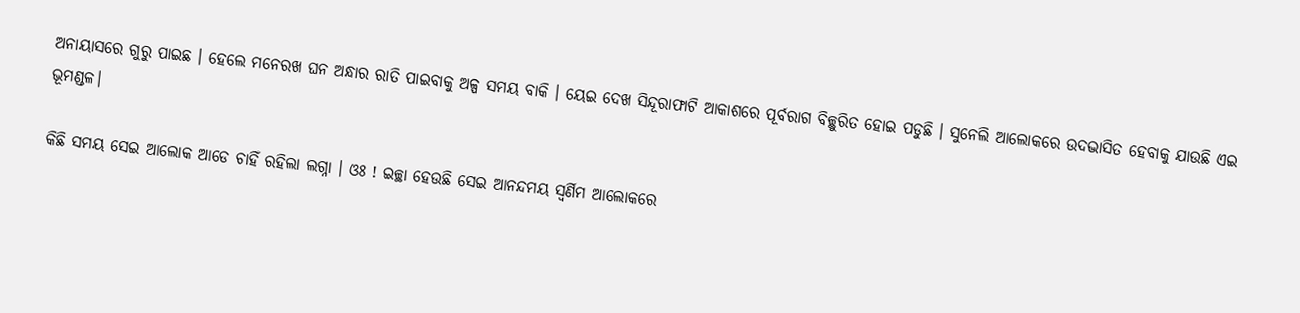ଅନାୟାସରେ ଗୁରୁ ପାଇଛ । ହେଲେ ମନେରଖ ଘନ ଅନ୍ଧାର ରାତି ପାଇବାକୁ ଅଳ୍ପ ସମୟ ବାକି । ୟେଇ ଦେଖ ସିନ୍ଦୂରାଫାଟି ଆକାଶରେ ପୂର୍ବରାଗ ବିଚ୍ଛୁରିତ ହୋଇ ପଡୁଛି । ସୁନେଲି ଆଲୋକରେ ଉଦଦ୍ଭାସିତ ହେବାକୁ ଯାଉଛି ଏଇ ଭୂମଣ୍ଡଳ।

କିଛି ସମୟ ସେଇ ଆଲୋକ ଆଡେ ଚାହିଁ ରହିଲା ଲଗ୍ନା । ଓଃ ! ଇଚ୍ଛା ହେଉଛି ସେଇ ଆନନ୍ଦମୟ ସ୍ୱର୍ଣିମ ଆଲୋକରେ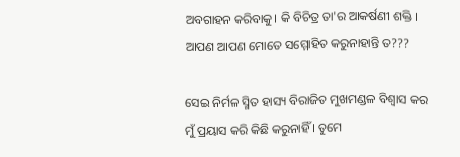ଅବଗାହନ କରିବାକୁ। କି ବିଚିତ୍ର ତା'ର ଆକର୍ଷଣୀ ଶକ୍ତି । ଆପଣ ଆପଣ ମୋତେ ସମ୍ମୋହିତ କରୁନାହାନ୍ତି ତ???

ସେଇ ନିର୍ମଳ ସ୍ମିତ ହାସ୍ୟ ବିରାଜିତ ମୁଖମଣ୍ଡଳ ବିଶ୍ୱାସ କର ମୁଁ ପ୍ରୟାସ କରି କିଛି କରୁନାହିଁ । ତୁମେ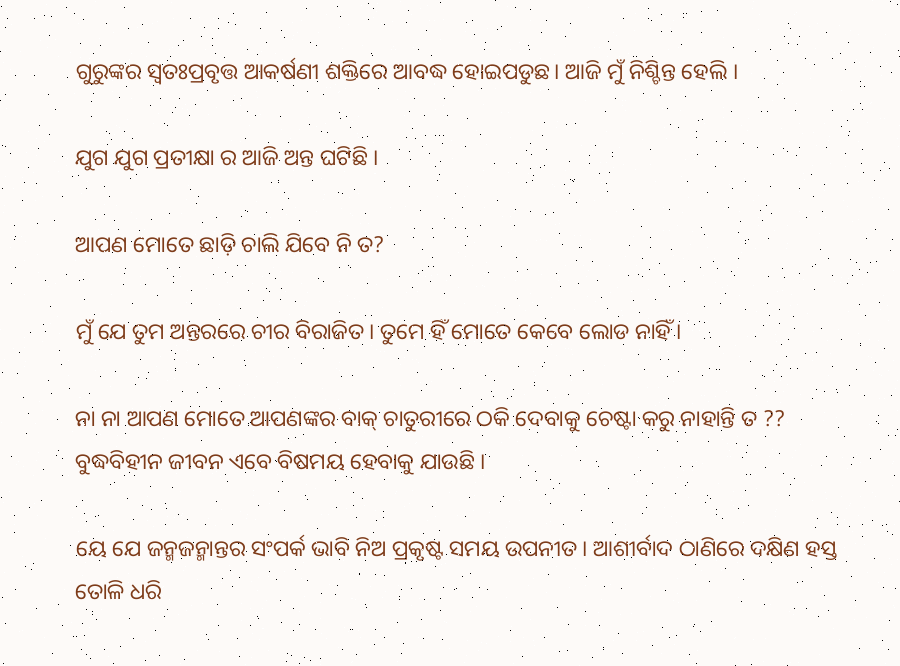ଗୁରୁଙ୍କର ସ୍ୱତଃପ୍ରବୃତ୍ତ ଆକର୍ଷଣୀ ଶକ୍ତିରେ ଆବଦ୍ଧ ହୋଇପଡୁଛ। ଆଜି ମୁଁ ନିଶ୍ଚିନ୍ତ ହେଲି ।

ଯୁଗ ଯୁଗ ପ୍ରତୀକ୍ଷା ର ଆଜି ଅନ୍ତ ଘଟିଛି ।

ଆପଣ ମୋତେ ଛାଡ଼ି ଚାଲି ଯିବେ ନି ତ?

ମୁଁ ଯେ ତୁମ ଅନ୍ତରରେ ଚୀର ବିରାଜିତ। ତୁମେ ହିଁ ମୋତେ କେବେ ଲୋଡ ନାହିଁ ।

ନା ନା ଆପଣ ମୋତେ ଆପଣଙ୍କର ବାକ୍ ଚାତୁରୀରେ ଠକି ଦେବାକୁ ଚେଷ୍ଟା କରୁ ନାହାନ୍ତି ତ ?? ବୁଦ୍ଧବିହୀନ ଜୀବନ ଏବେ ବିଷମୟ ହେବାକୁ ଯାଉଛି ।

ୟେ ଯେ ଜନ୍ମଜନ୍ମାନ୍ତର ସଂପର୍କ ଭାବି ନିଅ ପ୍ରକୃଷ୍ଟ ସମୟ ଉପନୀତ। ଆଶୀର୍ବାଦ ଠାଣିରେ ଦକ୍ଷିଣ ହସ୍ତ ତୋଳି ଧରି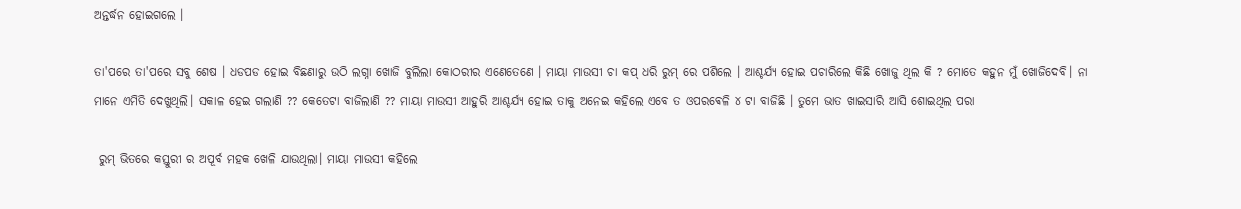ଅନ୍ତର୍ଦ୍ଧନ ହୋଇଗଲେ ।

ତା'ପରେ ତା'ପରେ ସବୁ ଶେଷ । ଧଡପଡ ହୋଇ ବିଛଣାରୁ ଉଠି ଲଗ୍ନା ଖୋଜି ବୁଲିଲା କୋଠରୀର ଏଣେତେଣେ । ମାୟା ମାଉସୀ ଚା କପ୍ ଧରି ରୁମ୍ ରେ ପଶିଲେ । ଆଶ୍ଚର୍ଯ୍ୟ ହୋଇ ପଚାରିଲେ କିଛି ଖୋଜୁ ଥିଲ କି ? ମୋତେ କହୁନ ମୁଁ ଖୋଜିଦେବି। ନା ମାନେ ଏମିତି ଦେଖୁଥିଲି। ସକାଳ ହେଇ ଗଲାଣି ?? କେତେଟା ବାଜିଲାଣି ?? ମାୟା ମାଉସୀ ଆହୁରି ଆଶ୍ଚର୍ଯ୍ୟ ହୋଇ ତାକୁ ଅନେଇ କହିଲେ ଏବେ ତ ଓପରଵେଳି ୪ ଟା ବାଜିଛି । ତୁମେ ଭାତ ଖାଇସାରି ଆସି ଶୋଇଥିଲ ପରା

 ରୁମ୍ ଭିତରେ କସ୍ତୁରୀ ର ଅପୂର୍ବ ମହକ ଖେଳି ଯାଉଥିଲା। ମାୟା ମାଉସୀ କହିଲେ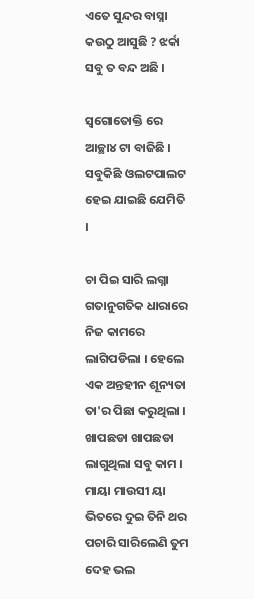ଏତେ ସୁନ୍ଦର ବାସ୍ନା କଉଠୁ ଆସୁଛି ? ଝର୍କା ସବୁ ତ ବନ୍ଦ ଅଛି ।

ସ୍ୱଗୋତୋକ୍ତି ରେ ଆଚ୍ଛା୪ ଟା ବାଜିଛି । ସବୁକିଛି ଓଲଟପାଲଟ ହେଇ ଯାଇଛି ଯେମିତି ।

ଚା ପିଇ ସାରି ଲଗ୍ନା ଗତାନୁଗତିକ ଧାରାରେ ନିଜ କାମରେ ଲାଗିପଡିଲା । ହେଲେ ଏକ ଅନ୍ତହୀନ ଶୂନ୍ୟତା ତା'ର ପିଛା କରୁଥିଲା । ଖାପଛଡା ଖାପଛଡା ଲାଗୁଥିଲା ସବୁ କାମ । ମାୟା ମାଉସୀ ୟା ଭିତରେ ଦୁଇ ତିନି ଥର ପଚାରି ସାରିଲେଣି ତୁମ ଦେହ ଭଲ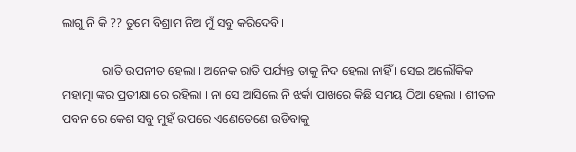ଲାଗୁ ନି କି ?? ତୁମେ ବିଶ୍ରାମ ନିଅ ମୁଁ ସବୁ କରିଦେବି।

             ରାତି ଉପନୀତ ହେଲା । ଅନେକ ରାତି ପର୍ଯ୍ୟନ୍ତ ତାକୁ ନିଦ ହେଲା ନାହିଁ । ସେଇ ଅଲୌକିକ ମହାତ୍ମା ଙ୍କର ପ୍ରତୀକ୍ଷା ରେ ରହିଲା । ନା ସେ ଆସିଲେ ନି ଝର୍କା ପାଖରେ କିଛି ସମୟ ଠିଆ ହେଲା । ଶୀତଳ ପବନ ରେ କେଶ ସବୁ ମୁହଁ ଉପରେ ଏଣେତେଣେ ଉଡିବାକୁ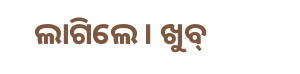ଲାଗିଲେ । ଖୁବ୍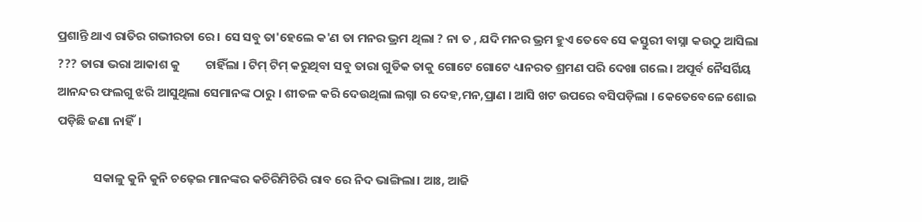ପ୍ରଶାନ୍ତି ଥାଏ ରାତିର ଗଭୀରତା ରେ । ସେ ସବୁ ତା'ହେଲେ କ'ଣ ତା ମନର ଭ୍ରମ ଥିଲା ? ନା ତ , ଯଦି ମନର ଭ୍ରମ ହୁଏ ତେବେ ସେ କସ୍ତୁରୀ ବାସ୍ନା କଉଠୁ ଆସିଲା ??? ତାରା ଭରା ଆକାଶ କୁ         ଚାହିଁଲା । ଟିମ୍ ଟିମ୍ କରୁଥିବା ସବୁ ତାରା ଗୁଡିକ ତାକୁ ଗୋଟେ ଗୋଟେ ଧ୍ୟାନରତ ଶ୍ରମଣ ପରି ଦେଖା ଗଲେ । ଅପୂର୍ବ ନୈସର୍ଗିୟ ଆନନ୍ଦର ଫଲଗୁ ଝରି ଆସୁଥିଲା ସେମାନଙ୍କ ଠାରୁ । ଶୀତଳ କରି ଦେଉଥିଲା ଲଗ୍ନା ର ଦେହ,ମନ,ପ୍ରାଣ । ଆସି ଖଟ ଉପରେ ବସିପଡ଼ିଲା । କେତେବେଳେ ଶୋଇ ପଡ଼ିଛି ଜଣା ନାହିଁ।

             ସକାଳୁ କୁନି କୁନି ଚଢ଼େଇ ମାନଙ୍କର କଚିରିମିଚିରି ରାବ ରେ ନିଦ ଭାଙ୍ଗିଲା। ଆଃ, ଆଜି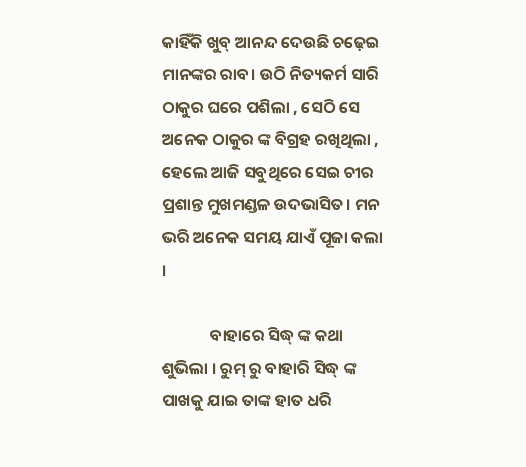କାହିଁକି ଖୁବ୍ ଆନନ୍ଦ ଦେଉଛି ଚଢ଼େଇ ମାନଙ୍କର ରାବ। ଉଠି ନିତ୍ୟକର୍ମ ସାରି ଠାକୁର ଘରେ ପଶିଲା , ସେଠି ସେ ଅନେକ ଠାକୁର ଙ୍କ ବିଗ୍ରହ ରଖିଥିଲା , ହେଲେ ଆଜି ସବୁଥିରେ ସେଇ ଚୀର ପ୍ରଶାନ୍ତ ମୁଖମଣ୍ଡଳ ଉଦଭାସିତ। ମନ ଭରି ଅନେକ ସମୟ ଯାଏଁ ପୂଜା କଲା ।

             ବାହାରେ ସିଦ୍ଧ୍ ଙ୍କ କଥା ଶୁଭିଲା । ରୁମ୍ ରୁ ବାହାରି ସିଦ୍ଧ୍ ଙ୍କ ପାଖକୁ ଯାଇ ତାଙ୍କ ହାତ ଧରି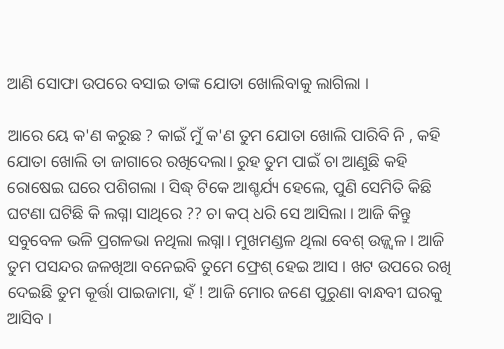ଆଣି ସୋଫା ଉପରେ ବସାଇ ତାଙ୍କ ଯୋତା ଖୋଲିବାକୁ ଲାଗିଲା ।

ଆରେ ୟେ କ'ଣ କରୁଛ ? କାଇଁ ମୁଁ କ'ଣ ତୁମ ଯୋତା ଖୋଲି ପାରିବି ନି , କହି ଯୋତା ଖୋଲି ତା ଜାଗାରେ ରଖିଦେଲା। ରୁହ ତୁମ ପାଇଁ ଚା ଆଣୁଛି କହି ରୋଷେଇ ଘରେ ପଶିଗଲା । ସିଦ୍ଧ୍ ଟିକେ ଆଶ୍ଚର୍ଯ୍ୟ ହେଲେ, ପୁଣି ସେମିତି କିଛି ଘଟଣା ଘଟିଛି କି ଲଗ୍ନା ସାଥିରେ ?? ଚା କପ୍ ଧରି ସେ ଆସିଲା । ଆଜି କିନ୍ତୁ ସବୁବେଳ ଭଳି ପ୍ରଗଳଭା ନଥିଲା ଲଗ୍ନା। ମୁଖମଣ୍ଡଳ ଥିଲା ବେଶ୍ ଉଜ୍ଜ୍ୱଳ । ଆଜି ତୁମ ପସନ୍ଦର ଜଳଖିଆ ବନେଇବି ତୁମେ ଫ୍ରେଶ୍ ହେଇ ଆସ । ଖଟ ଉପରେ ରଖି ଦେଇଛି ତୁମ କୂର୍ତ୍ତା ପାଇଜାମା, ହଁ ! ଆଜି ମୋର ଜଣେ ପୁରୁଣା ବାନ୍ଧବୀ ଘରକୁ ଆସିବ ।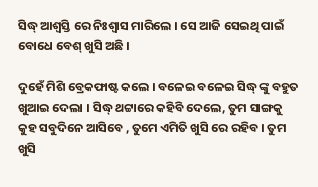ସିଦ୍ଧ୍ ଆଶ୍ୱସ୍ତି ରେ ନିଃଶ୍ୱାସ ମାରିଲେ । ସେ ଆଜି ସେଇଥି ପାଇଁ ବୋଧେ ବେଶ୍ ଖୁସି ଅଛି ।

ଦୁହେଁ ମିଶି ବ୍ରେକଫାଷ୍ଟ କଲେ । ବଳେଇ ବଳେଇ ସିଦ୍ଧ୍ ଙ୍କୁ ବହୁତ ଖୁଆଇ ଦେଲା । ସିଦ୍ଧ୍ ଥଟ୍ଟାରେ କହିବି ଦେଲେ, ତୁମ ସାଙ୍ଗକୁ କୁହ ସବୁଦିନେ ଆସିବେ , ତୁମେ ଏମିତି ଖୁସି ରେ ରହିବ । ତୁମ ଖୁସି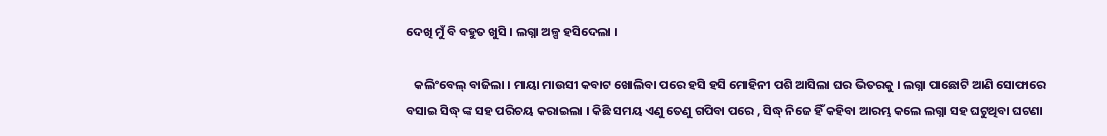ଦେଖି ମୁଁ ବି ବହୁତ ଖୁସି । ଲଗ୍ନା ଅଳ୍ପ ହସିଦେଲା ।

   କଲିଂବେଲ୍ ବାଜିଲା । ମାୟା ମାଉସୀ କବାଟ ଖୋଲିବା ପରେ ହସି ହସି ମୋହିନୀ ପଶି ଆସିଲା ଘର ଭିତରକୁ । ଲଗ୍ନା ପାଛୋଟି ଆଣି ସୋଫାରେ ବସାଇ ସିଦ୍ଧ୍ ଙ୍କ ସହ ପରିଚୟ କରାଇଲା । କିଛି ସମୟ ଏଣୁ ତେଣୁ ଗପିବା ପରେ , ସିଦ୍ଧ୍ ନିଜେ ହିଁ କହିବା ଆରମ୍ଭ କଲେ ଲଗ୍ନା ସହ ଘଟୁଥିବା ଘଟଣା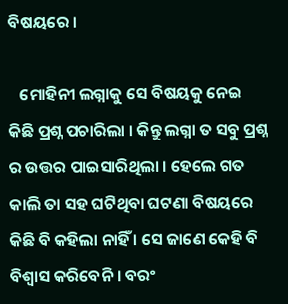ବିଷୟରେ ।

   ମୋହିନୀ ଲଗ୍ନାକୁ ସେ ବିଷୟକୁ ନେଇ କିଛି ପ୍ରଶ୍ନ ପଚାରିଲା । କିନ୍ତୁ ଲଗ୍ନା ତ ସବୁ ପ୍ରଶ୍ନ ର ଉତ୍ତର ପାଇସାରିଥିଲା । ହେଲେ ଗତ କାଲି ତା ସହ ଘଟିଥିବା ଘଟଣା ବିଷୟରେ କିଛି ବି କହିଲା ନାହିଁ । ସେ ଜାଣେ କେହି ବି ବିଶ୍ବାସ କରିବେନି । ବରଂ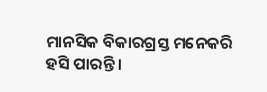ମାନସିକ ବିକାରଗ୍ରସ୍ତ ମନେକରି ହସି ପାରନ୍ତି ।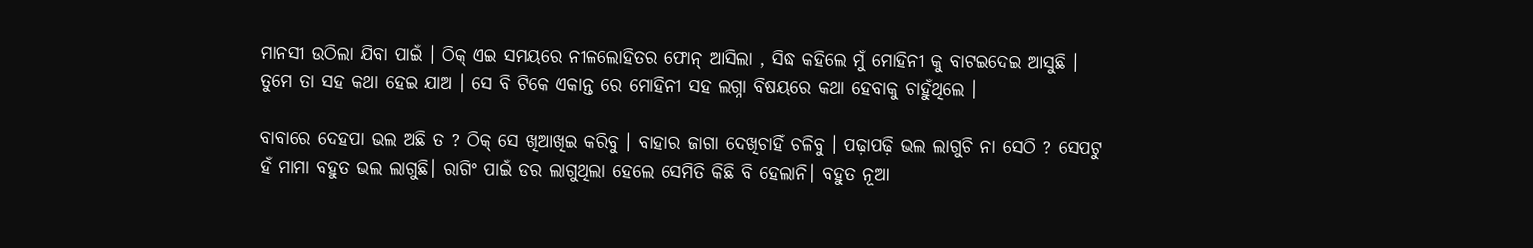ମାନସୀ ଉଠିଲା ଯିବା ପାଇଁ । ଠିକ୍ ଏଇ ସମୟରେ ନୀଳଲୋହିତର ଫୋନ୍ ଆସିଲା , ସିଦ୍ଧ କହିଲେ ମୁଁ ମୋହିନୀ କୁ ବାଟଇଦେଇ ଆସୁଛି । ତୁମେ ତା ସହ କଥା ହେଇ ଯାଅ । ସେ ବି ଟିକେ ଏକାନ୍ତ ରେ ମୋହିନୀ ସହ ଲଗ୍ନା ବିଷୟରେ କଥା ହେବାକୁ ଚାହୁଁଥିଲେ ।

ବାବାରେ ଦେହପା ଭଲ ଅଛି ତ ? ଠିକ୍ ସେ ଖିଆଖିଇ କରିବୁ । ବାହାର ଜାଗା ଦେଖିଚାହିଁ ଚଳିବୁ । ପଢ଼ାପଢ଼ି ଭଲ ଲାଗୁଚି ନା ସେଠି ? ସେପଟୁ ହଁ ମାମା ବହୁତ ଭଲ ଲାଗୁଛି। ରାଗିଂ ପାଇଁ ଡର ଲାଗୁଥିଲା ହେଲେ ସେମିତି କିଛି ବି ହେଲାନି। ବହୁତ ନୂଆ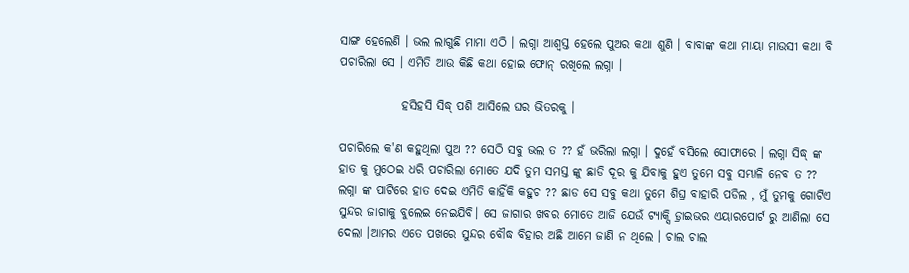ସାଙ୍ଗ ହେଲେଣି । ଭଲ ଲାଗୁଛି ମାମା ଏଠି । ଲଗ୍ନା ଆଶ୍ବସ୍ତ ହେଲେ ପୁଅର କଥା ଶୁଣି । ବାବାଙ୍କ କଥା ମାୟା ମାଉସୀ କଥା ବି ପଚାରିଲା ସେ । ଏମିତି ଆଉ କିଛି କଥା ହୋଇ ଫୋନ୍ ରଖିଲେ ଲଗ୍ନା ।

             ହସିହସି ସିଦ୍ଧ୍ ପଶି ଆସିଲେ ଘର ଭିତରକୁ ।

ପଚାରିଲେ କ'ଣ କହୁଥିଲା ପୁଅ ?? ସେଠି ସବୁ ଭଲ ତ ?? ହଁ ଭରିଲା ଲଗ୍ନା । ଦୁହେଁ ବସିଲେ ସୋଫାରେ । ଲଗ୍ନା ସିଦ୍ଧ୍ ଙ୍କ ହାତ କୁ ମୁଠେଇ ଧରି ପଚାରିଲା ମୋତେ ଯଦି ତୁମ ସମସ୍ତ ଙ୍କୁ ଛାଡି ଦୂର କୁ ଯିବାକୁ ହୁଏ ତୁମେ ସବୁ ସମ୍ଭାଳି ନେବ ତ ?? ଲଗ୍ନା ଙ୍କ ପାଟିରେ ହାତ ଦେଇ ଏମିତି କାହିଁକି କହୁଚ ?? ଛାଡ ସେ ସବୁ କଥା ତୁମେ ଶିଘ୍ର ବାହାରି ପଡିଲ , ମୁଁ ତୁମକୁ ଗୋଟିଏ ସୁନ୍ଦର ଜାଗାକୁ ବୁଲେଇ ନେଇଯିବି। ସେ ଜାଗାର ଖବର ମୋତେ ଆଜି ଯେଉଁ ଟ୍ୟାକ୍ସି ଡ଼୍ରାଇଭର ଏୟାରପୋର୍ଟ ରୁ ଆଣିଲା ସେ ଦେଲା ।ଆମର ଏତେ ପଖରେ ସୁନ୍ଦର ବୌଦ୍ଧ ବିହାର ଅଛି ଆମେ ଜାଣି ନ ଥିଲେ । ଚାଲ ଚାଲ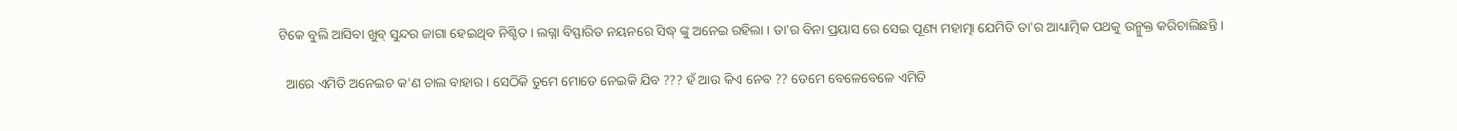ଟିକେ ବୁଲି ଆସିବା ଖୁବ୍ ସୁନ୍ଦର ଜାଗା ହେଇଥିବ ନିଶ୍ଚିତ । ଲଗ୍ନା ବିସ୍ଫାରିତ ନୟନରେ ସିଦ୍ଧ୍ ଙ୍କୁ ଅନେଇ ରହିଲା । ତା'ର ବିନା ପ୍ରୟାସ ରେ ସେଇ ପୂଣ୍ୟ ମହାତ୍ମା ଯେମିତି ତା'ର ଆଧ୍ୟାତ୍ମିକ ପଥକୁ ଉନ୍ମୁକ୍ତ କରିଚାଲିଛନ୍ତି ।

  ଆରେ ଏମିତି ଅନେଇଚ କ'ଣ ଚାଲ ବାହାର । ସେଠିକି ତୁମେ ମୋତେ ନେଇକି ଯିବ ??? ହଁ ଆଉ କିଏ ନେବ ?? ତେମେ ବେଳେବେଳେ ଏମିତି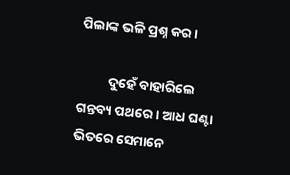ପିଲାଙ୍କ ଭଳି ପ୍ରଶ୍ନ କର ।

          ଦୁହେଁ ବାହାରିଲେ ଗନ୍ତବ୍ୟ ପଥରେ। ଆଧ ଘଣ୍ଟା ଭିତରେ ସେମାନେ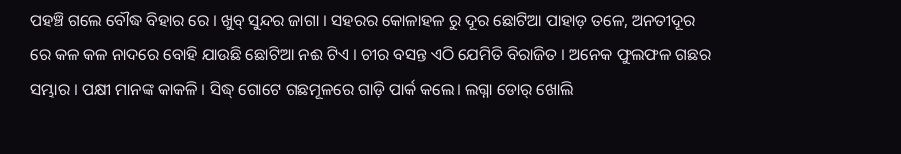ପହଞ୍ଚି ଗଲେ ବୌଦ୍ଧ ବିହାର ରେ । ଖୁବ୍ ସୁନ୍ଦର ଜାଗା । ସହରର କୋଳାହଳ ରୁ ଦୂର ଛୋଟିଆ ପାହାଡ଼ ତଳେ, ଅନତୀଦୂର ରେ କଳ କଳ ନାଦରେ ବୋହି ଯାଉଛି ଛୋଟିଆ ନଈ ଟିଏ । ଚୀର ବସନ୍ତ ଏଠି ଯେମିତି ବିରାଜିତ । ଅନେକ ଫୁଲଫଳ ଗଛର ସମ୍ଭାର । ପକ୍ଷୀ ମାନଙ୍କ କାକଳି । ସିଦ୍ଧ୍ ଗୋଟେ ଗଛମୂଳରେ ଗାଡ଼ି ପାର୍କ କଲେ। ଲଗ୍ନା ଡୋର୍ ଖୋଲି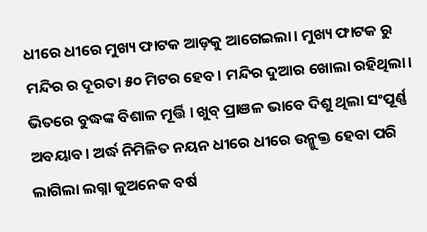ଧୀରେ ଧୀରେ ମୁଖ୍ୟ ଫାଟକ ଆଡ଼କୁ ଆଗେଇଲା। ମୁଖ୍ୟ ଫାଟକ ରୁ ମନ୍ଦିର ର ଦୂରତା ୫୦ ମିଟର ହେବ। ମନ୍ଦିର ଦୁଆର ଖୋଲା ରହିଥିଲା। ଭିତରେ ବୁଦ୍ଧଙ୍କ ବିଶାଳ ମୂର୍ତ୍ତି । ଖୁବ୍ ପ୍ରାଞଳ ଭାବେ ଦିଶୁ ଥିଲା ସଂପୂର୍ଣ୍ଣ ଅବୟାବ। ଅର୍ଦ୍ଧ ନିମିଳିତ ନୟନ ଧୀରେ ଧୀରେ ଉନ୍ମୁକ୍ତ ହେବା ପରି ଲାଗିଲା ଲଗ୍ନା କୁଅନେକ ବର୍ଷ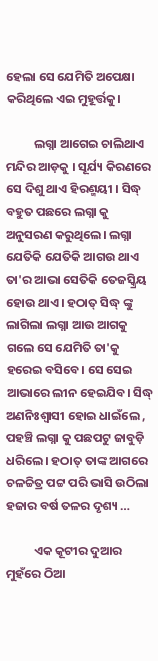ହେଲା ସେ ଯେମିତି ଅପେକ୍ଷା କରିଥିଲେ ଏଇ ମୁହୂର୍ତ୍ତକୁ।

          ଲଗ୍ନା ଆଗେଇ ଚାଲିଥାଏ ମନ୍ଦିର ଆଡ଼କୁ । ସୂର୍ଯ୍ୟ କିରଣରେ ସେ ଦିଶୁ ଥାଏ ହିରଣ୍ମୟୀ । ସିଦ୍ଧ୍ ବହୁତ ପଛରେ ଲଗ୍ନା କୁ ଅନୁସରଣ କରୁଥିଲେ। ଲଗ୍ନା ଯେତିକି ଯେତିକି ଆଗଉ ଥାଏ ତା'ର ଆଭା ସେତିକି ତେଜସ୍କ୍ରିୟ ହୋଉ ଥାଏ। ହଠାତ୍ ସିଦ୍ଧ୍ ଙ୍କୁ ଲାଗିଲା ଲଗ୍ନା ଆଉ ଆଗକୁ ଗଲେ ସେ ଯେମିତି ତା'କୁ ହରେଇ ବସିବେ। ସେ ସେଇ ଆଭାରେ ଲୀନ ହେଇଯିବ। ସିଦ୍ଧ୍ ଅଣନିଃଶ୍ବାସୀ ହୋଇ ଧାଇଁଲେ , ପହଞ୍ଚି ଲଗ୍ନା କୁ ପଛପଟୁ ଜାବୁଡ଼ି ଧରିଲେ। ହଠାତ୍ ତାଙ୍କ ଆଗରେ ଚଳଚ୍ଚିତ୍ର ପଟ୍ଟ ପରି ଭାସି ଉଠିଲା ହଜାର ବର୍ଷ ତଳର ଦୃଶ୍ୟ …

          ଏକ କୂଟୀର ଦୁଆର ମୁହଁରେ ଠିଆ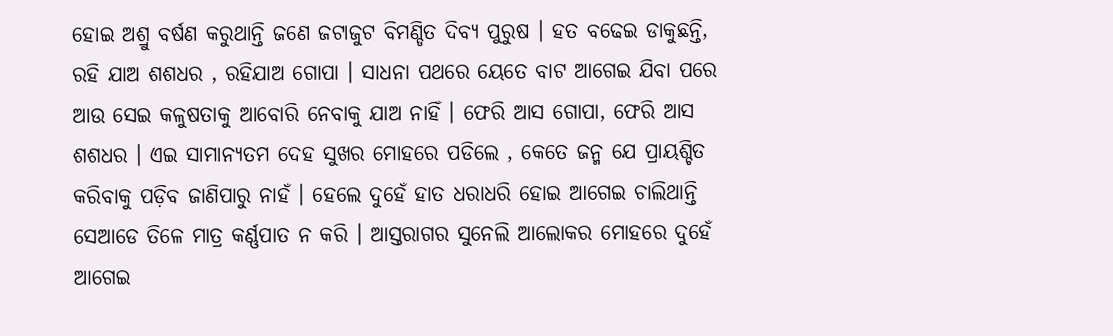ହୋଇ ଅଶ୍ରୁ ବର୍ଷଣ କରୁଥାନ୍ତି ଜଣେ ଜଟାଜୁଟ ବିମଣ୍ଡିତ ଦିବ୍ୟ ପୁରୁଷ । ହତ ବଢେଇ ଡାକୁଛନ୍ତି, ରହି ଯାଅ ଶଶଧର , ରହିଯାଅ ଗୋପା । ସାଧନା ପଥରେ ୟେତେ ବାଟ ଆଗେଇ ଯିବା ପରେ ଆଉ ସେଇ କଳୁଷତାକୁ ଆବୋରି ନେବାକୁ ଯାଅ ନାହିଁ । ଫେରି ଆସ ଗୋପା, ଫେରି ଆସ ଶଶଧର । ଏଇ ସାମାନ୍ୟତମ ଦେହ ସୁଖର ମୋହରେ ପଡିଲେ , କେତେ ଜନ୍ମ ଯେ ପ୍ରାୟଶ୍ଚିତ କରିବାକୁ ପଡ଼ିବ ଜାଣିପାରୁ ନାହଁ । ହେଲେ ଦୁହେଁ ହାତ ଧରାଧରି ହୋଇ ଆଗେଇ ଚାଲିଥାନ୍ତି ସେଆଡେ ତିଳେ ମାତ୍ର କର୍ଣ୍ଣପାତ ନ କରି । ଆସ୍ତରାଗର ସୁନେଲି ଆଲୋକର ମୋହରେ ଦୁହେଁ ଆଗେଇ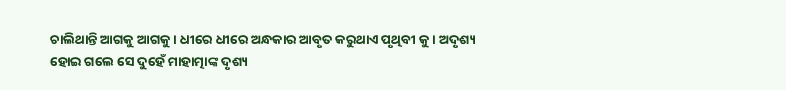ଚାଲିଥାନ୍ତି ଆଗକୁ ଆଗକୁ। ଧୀରେ ଧୀରେ ଅନ୍ଧକାର ଆବୃତ କରୁଥାଏ ପୃଥିବୀ କୁ । ଅଦୃଶ୍ୟ ହୋଇ ଗଲେ ସେ ଦୁହେଁ ମାହାତ୍ମାଙ୍କ ଦୃଶ୍ୟ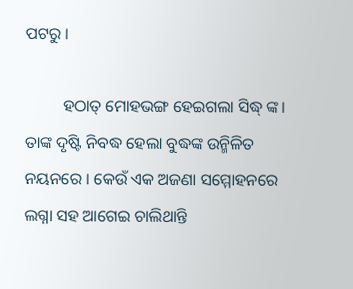ପଟରୁ ।

         ହଠାତ୍ ମୋହଭଙ୍ଗ ହେଇଗଲା ସିଦ୍ଧ୍ ଙ୍କ। ତାଙ୍କ ଦୃଷ୍ଟି ନିବଦ୍ଧ ହେଲା ବୁଦ୍ଧଙ୍କ ଉନ୍ମିଳିତ ନୟନରେ । କେଉଁ ଏକ ଅଜଣା ସମ୍ମୋହନରେ ଲଗ୍ନା ସହ ଆଗେଇ ଚାଲିଥାନ୍ତି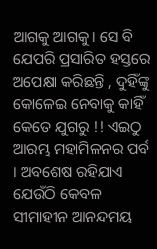ଆଗକୁ ଆଗକୁ। ସେ ବି ଯେପରି ପ୍ରସାରିତ ହସ୍ତରେ ଅପେକ୍ଷା କରିଛନ୍ତି , ଦୁହିଁଙ୍କୁ କୋଳେଇ ନେବାକୁ କାହିଁ କେତେ ଯୁଗରୁ !! ଏଇଠୁ ଆରମ୍ଭ ମହାମିଳନର ପର୍ବ । ଅବଶେଷ ରହିଯାଏ ଯେଉଁଠି କେବଳ ସୀମାହୀନ ଆନନ୍ଦମୟ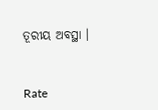ତୂରୀୟ ଅବସ୍ଥା ।


Rate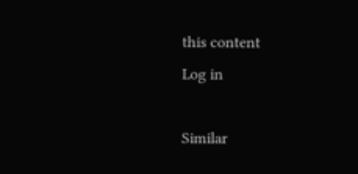this content
Log in

Similar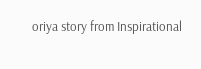oriya story from Inspirational